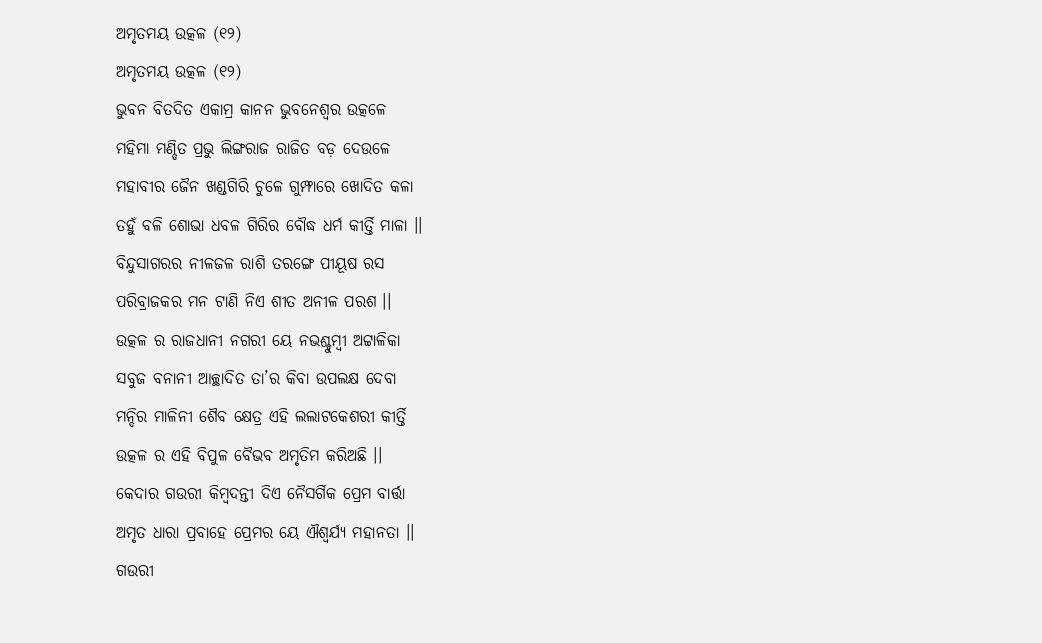ଅମୃତମୟ ଉତ୍କଳ (୧୨)
ଅମୃତମୟ ଉତ୍କଳ (୧୨)
ଭୁବନ ବିତଦିତ ଏକାମ୍ର କାନନ ଭୁବନେଶ୍ୱର ଉତ୍କଳେ
ମହିମା ମଣ୍ଡିତ ପ୍ରଭୁ ଲିଙ୍ଗରାଜ ରାଜିତ ବଡ଼ ଦେଉଳେ
ମହାବୀର ଜୈନ ଖଣ୍ଡଗିରି ଚୁଳେ ଗୁମ୍ଫାରେ ଖୋଦିତ କଳା
ତହୁଁ ବଳି ଶୋଭା ଧବଳ ଗିରିର ବୌଦ୍ଧ ଧର୍ମ କୀର୍ତ୍ତି ମାଳା ।।
ବିନ୍ଦୁସାଗରର ନୀଳଜଳ ରାଶି ତରଙ୍ଗେ ପୀୟୂଷ ରସ
ପରିବ୍ରାଜକର ମନ ଟାଣି ନିଏ ଶୀତ ଅନୀଳ ପରଶ ।।
ଉତ୍କଳ ର ରାଜଧାନୀ ନଗରୀ ୟେ ନଭଶ୍ଚୁମ୍ଵୀ ଅଟ୍ଟାଳିକା
ସବୁଜ ବନାନୀ ଆଚ୍ଛାଦିତ ତା’ର କିବା ଉପଲକ୍ଷ ଦେବା
ମନ୍ଦିର ମାଳିନୀ ଶୈବ କ୍ଷେତ୍ର ଏହି ଲଲାଟକେଶରୀ କୀର୍ତ୍ତି
ଉତ୍କଳ ର ଏହି ବିପୁଳ ବୈଭବ ଅମୃତିମ କରିଅଛି ।।
କେଦାର ଗଉରୀ କିମ୍ବଦନ୍ତୀ ଦିଏ ନୈସର୍ଗିକ ପ୍ରେମ ବାର୍ତ୍ତା
ଅମୃତ ଧାରା ପ୍ରବାହେ ପ୍ରେମର ୟେ ଐଶ୍ୱର୍ଯ୍ୟ ମହାନତା ।।
ଗଉରୀ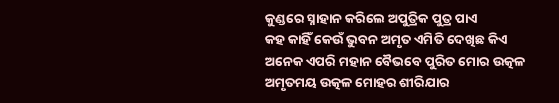କୁଣ୍ଡରେ ସ୍ନାହାନ କରିଲେ ଅପୁତ୍ରିକ ପୁତ୍ର ପାଏ
କହ କାହିଁ କେଉଁ ଭୁବନ ଅମୃତ ଏମିତି ଦେଖିଛ କିଏ
ଅନେକ ଏପରି ମହାନ ବୈଭବେ ପୁରିତ ମୋର ଉତ୍କଳ
ଅମୃତମୟ ଉତ୍କଳ ମୋହର ଶୀରିଯାର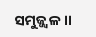ସମୁଜ୍ଜ୍ଵଳ ।।